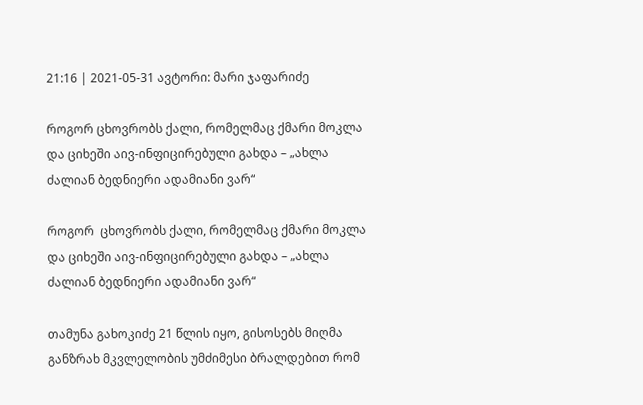21:16 | 2021-05-31 ავტორი: მარი ჯაფარიძე

როგორ ცხოვრობს ქალი, რომელმაც ქმარი მოკლა და ციხეში აივ-ინფიცირებული გახდა – „ახლა ძალიან ბედნიერი ადამიანი ვარ“

როგორ  ცხოვრობს ქალი, რომელმაც ქმარი მოკლა და ციხეში აივ-ინფიცირებული გახდა – „ახლა ძალიან ბედნიერი ადამიანი ვარ“

თამუნა გახოკიძე 21 წლის იყო, გისოსებს მიღმა განზრახ მკვლელობის უმძიმესი ბრალდებით რომ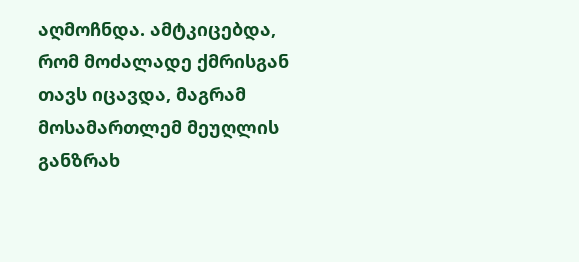აღმოჩნდა. ამტკიცებდა, რომ მოძალადე ქმრისგან თავს იცავდა, მაგრამ მოსამართლემ მეუღლის განზრახ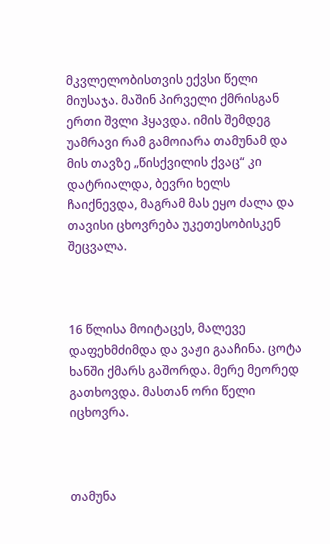მკვლელობისთვის ექვსი წელი მიუსაჯა. მაშინ პირველი ქმრისგან ერთი შვლი ჰყავდა. იმის შემდეგ უამრავი რამ გამოიარა თამუნამ და მის თავზე „წისქვილის ქვაც“ კი დატრიალდა, ბევრი ხელს ჩაიქნევდა, მაგრამ მას ეყო ძალა და თავისი ცხოვრება უკეთესობისკენ შეცვალა.



16 წლისა მოიტაცეს, მალევე დაფეხმძიმდა და ვაჟი გააჩინა. ცოტა ხანში ქმარს გაშორდა. მერე მეორედ გათხოვდა. მასთან ორი წელი იცხოვრა.



თამუნა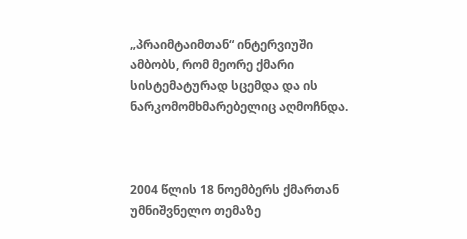„პრაიმტაიმთან“ ინტერვიუში ამბობს, რომ მეორე ქმარი სისტემატურად სცემდა და ის ნარკომომხმარებელიც აღმოჩნდა.



2004 წლის 18 ნოემბერს ქმართან უმნიშვნელო თემაზე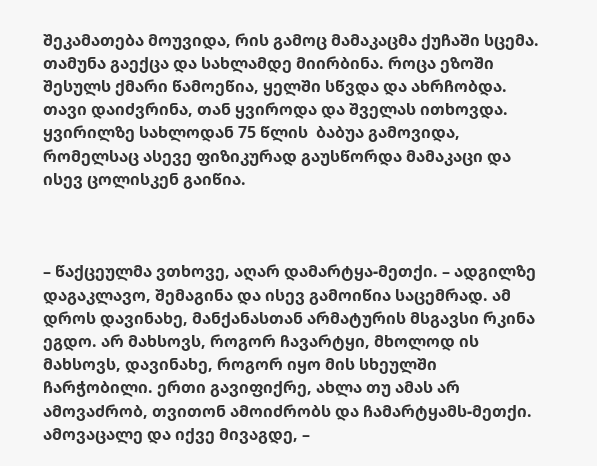შეკამათება მოუვიდა, რის გამოც მამაკაცმა ქუჩაში სცემა. თამუნა გაექცა და სახლამდე მიირბინა. როცა ეზოში შესულს ქმარი წამოეწია, ყელში სწვდა და ახრჩობდა. თავი დაიძვრინა, თან ყვიროდა და შველას ითხოვდა. ყვირილზე სახლოდან 75 წლის  ბაბუა გამოვიდა, რომელსაც ასევე ფიზიკურად გაუსწორდა მამაკაცი და ისევ ცოლისკენ გაიწია.



– წაქცეულმა ვთხოვე, აღარ დამარტყა-მეთქი. – ადგილზე დაგაკლავო, შემაგინა და ისევ გამოიწია საცემრად. ამ დროს დავინახე, მანქანასთან არმატურის მსგავსი რკინა ეგდო. არ მახსოვს, როგორ ჩავარტყი, მხოლოდ ის მახსოვს, დავინახე, როგორ იყო მის სხეულში ჩარჭობილი. ერთი გავიფიქრე, ახლა თუ ამას არ ამოვაძრობ, თვითონ ამოიძრობს და ჩამარტყამს-მეთქი. ამოვაცალე და იქვე მივაგდე, –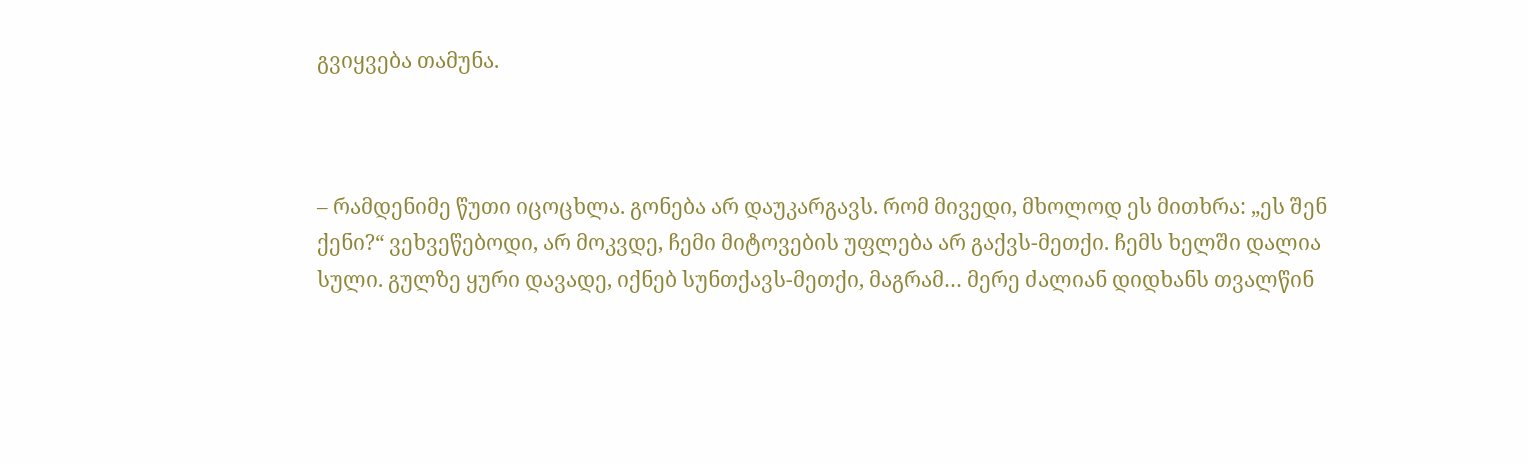გვიყვება თამუნა.



– რამდენიმე წუთი იცოცხლა. გონება არ დაუკარგავს. რომ მივედი, მხოლოდ ეს მითხრა: „ეს შენ ქენი?“ ვეხვეწებოდი, არ მოკვდე, ჩემი მიტოვების უფლება არ გაქვს-მეთქი. ჩემს ხელში დალია სული. გულზე ყური დავადე, იქნებ სუნთქავს-მეთქი, მაგრამ… მერე ძალიან დიდხანს თვალწინ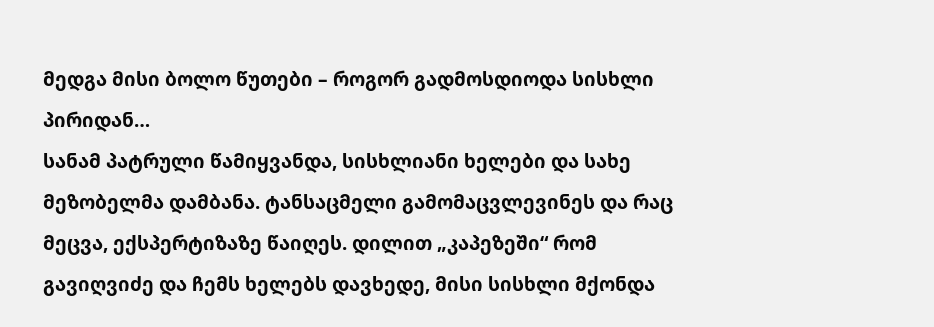მედგა მისი ბოლო წუთები – როგორ გადმოსდიოდა სისხლი პირიდან…
სანამ პატრული წამიყვანდა, სისხლიანი ხელები და სახე მეზობელმა დამბანა. ტანსაცმელი გამომაცვლევინეს და რაც მეცვა, ექსპერტიზაზე წაიღეს. დილით „კაპეზეში“ რომ გავიღვიძე და ჩემს ხელებს დავხედე, მისი სისხლი მქონდა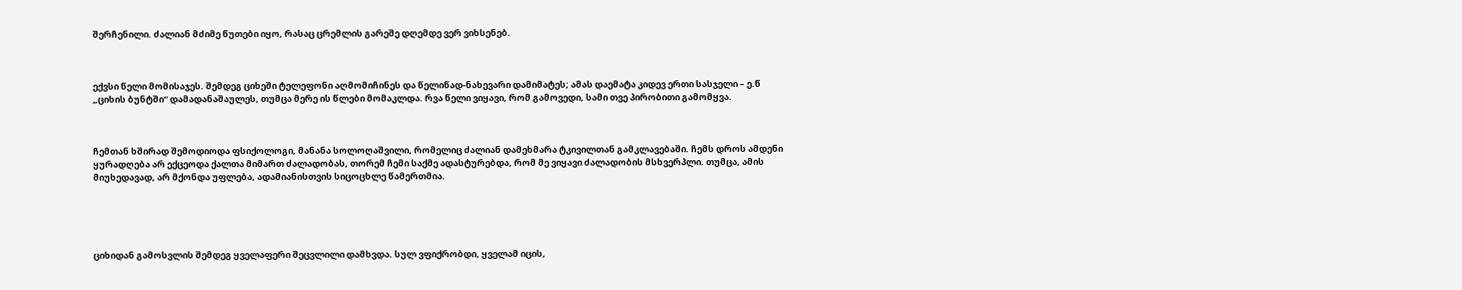შერჩენილი. ძალიან მძიმე წუთები იყო, რასაც ცრემლის გარეშე დღემდე ვერ ვიხსენებ.



ექვსი წელი მომისაჯეს. შემდეგ ციხეში ტელეფონი აღმომიჩინეს და წელიწად-ნახევარი დამიმატეს; ამას დაემატა კიდევ ერთი სასჯელი – ე.წ „ციხის ბუნტში“ დამადანაშაულეს, თუმცა მერე ის წლები მომაკლდა. რვა წელი ვიყავი, რომ გამოვედი, სამი თვე პირობითი გამომყვა.



ჩემთან ხშირად შემოდიოდა ფსიქოლოგი, მანანა სოლოღაშვილი, რომელიც ძალიან დამეხმარა ტკივილთან გამკლავებაში. ჩემს დროს ამდენი ყურადღება არ ექცეოდა ქალთა მიმართ ძალადობას, თორემ ჩემი საქმე ადასტურებდა, რომ მე ვიყავი ძალადობის მსხვერპლი. თუმცა, ამის მიუხედავად, არ მქონდა უფლება, ადამიანისთვის სიცოცხლე წამერთმია.





ციხიდან გამოსვლის შემდეგ ყველაფერი შეცვლილი დამხვდა. სულ ვფიქრობდი, ყველამ იცის,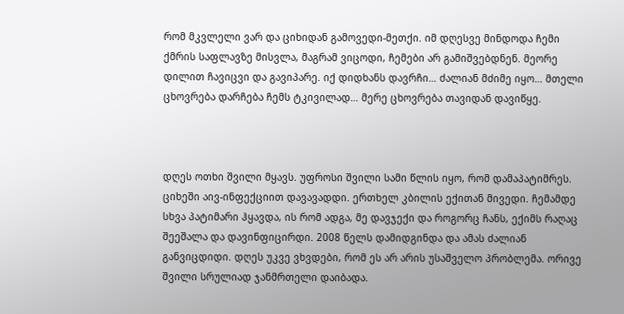რომ მკვლელი ვარ და ციხიდან გამოვედი-მეთქი. იმ დღესვე მინდოდა ჩემი ქმრის საფლავზე მისვლა, მაგრამ ვიცოდი, ჩემები არ გამიშვებდნენ. მეორე დილით ჩავიცვი და გავიპარე. იქ დიდხანს დავრჩი… ძალიან მძიმე იყო… მთელი ცხოვრება დარჩება ჩემს ტკივილად… მერე ცხოვრება თავიდან დავიწყე.



დღეს ოთხი შვილი მყავს. უფროსი შვილი სამი წლის იყო, რომ დამაპატიმრეს. ციხეში აივ-ინფექციით დავავადდი. ერთხელ კბილის ექითან მივედი. ჩემამდე სხვა პატიმარი ჰყავდა, ის რომ ადგა, მე დავჯექი და როგორც ჩანს, ექიმს რაღაც შეეშალა და დავინფიცირდი. 2008 წელს დამიდგინდა და ამას ძალიან განვიცდიდი. დღეს უკვე ვხვდები, რომ ეს არ არის უსაშველო პრობლემა. ორივე შვილი სრულიად ჯანმრთელი დაიბადა.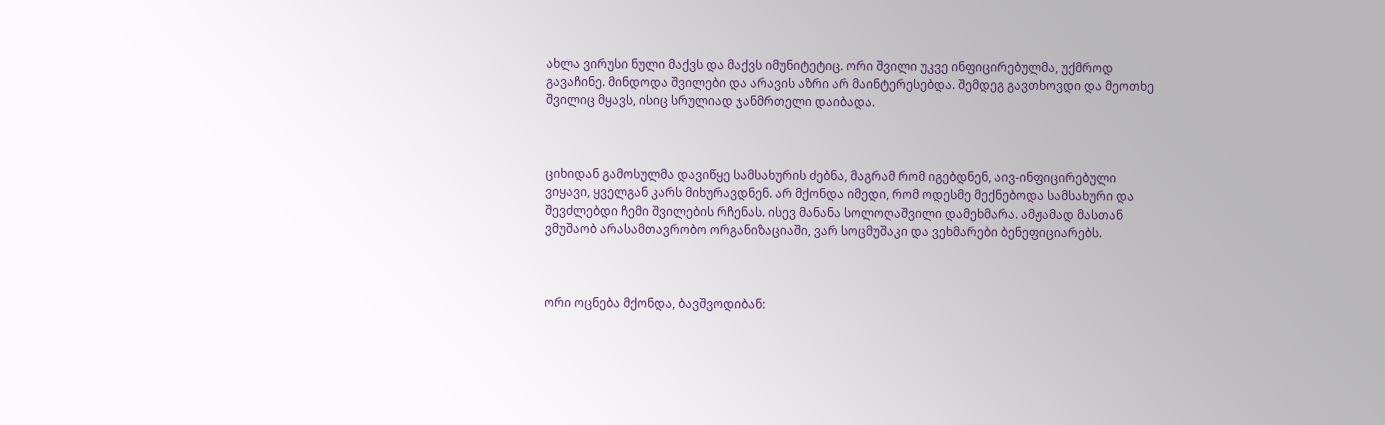ახლა ვირუსი ნული მაქვს და მაქვს იმუნიტეტიც. ორი შვილი უკვე ინფიცირებულმა, უქმროდ გავაჩინე. მინდოდა შვილები და არავის აზრი არ მაინტერესებდა. შემდეგ გავთხოვდი და მეოთხე შვილიც მყავს, ისიც სრულიად ჯანმრთელი დაიბადა.



ციხიდან გამოსულმა დავიწყე სამსახურის ძებნა, მაგრამ რომ იგებდნენ, აივ-ინფიცირებული ვიყავი, ყველგან კარს მიხურავდნენ. არ მქონდა იმედი, რომ ოდესმე მექნებოდა სამსახური და შევძლებდი ჩემი შვილების რჩენას. ისევ მანანა სოლოღაშვილი დამეხმარა. ამჟამად მასთან ვმუშაობ არასამთავრობო ორგანიზაციაში, ვარ სოცმუშაკი და ვეხმარები ბენეფიციარებს.



ორი ოცნება მქონდა, ბავშვოდიბან: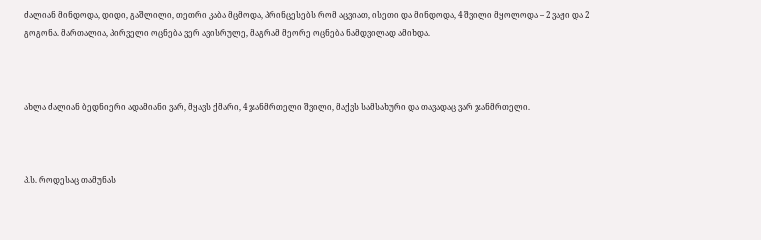ძალიან მინდოდა, დიდი, გაშლილი, თეთრი კაბა მცმოდა, პრინცესებს რომ აცვიათ, ისეთი და მინდოდა, 4 შვილი მყოლოდა – 2 ვაჟი და 2 გოგონა. მართალია, პირველი ოცნება ვერ ავისრულე, მაგრამ მეორე ოცნება ნამდვილად ამიხდა.



ახლა ძალიან ბედნიერი ადამიანი ვარ, მყავს ქმარი, 4 ჯანმრთელი შვილი, მაქვს სამსახური და თავადაც ვარ ჯანმრთელი.



პ.ს. როდესაც თამუნას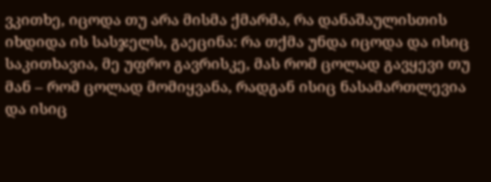ვკითხე, იცოდა თუ არა მისმა ქმარმა, რა დანაშაულისთის იხდიდა ის სასჯელს, გაეცინა: რა თქმა უნდა იცოდა და ისიც საკითხავია, მე უფრო გავრისკე, მას რომ ცოლად გავყევი თუ მან – რომ ცოლად მომიყვანა, რადგან ისიც ნასამართლევია და ისიც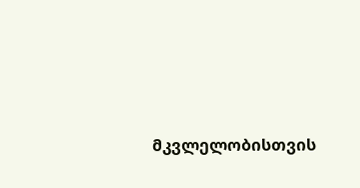მკვლელობისთვის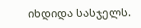იხდიდა სასჯელს.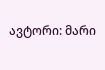ავტორი: მარი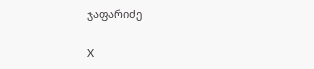ჯაფარიძე

X